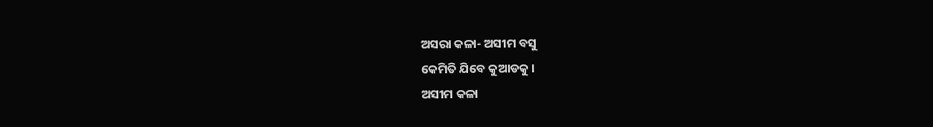ଅସରା କଳା- ଅସୀମ ବସୁ
କେମିତି ଯିବେ କୁଆଡକୁ ।
ଅସୀମ କଳା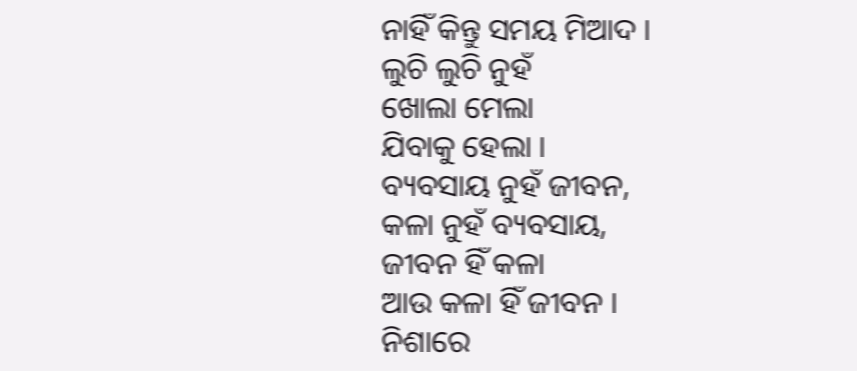ନାହିଁ କିନ୍ତୁ ସମୟ ମିଆଦ ।
ଲୁଚି ଲୁଚି ନୁହଁ
ଖୋଲା ମେଲା
ଯିବାକୁ ହେଲା ।
ବ୍ୟବସାୟ ନୁହଁ ଜୀବନ,
କଳା ନୁହଁ ବ୍ୟବସାୟ,
ଜୀବନ ହିଁ କଳା
ଆଉ କଳା ହିଁ ଜୀବନ ।
ନିଶାରେ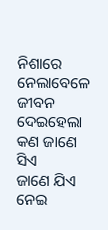ନିଶାରେ
ନେଲାବେଳେ ଜୀବନ
ଦେଇହେଲା କଣ ଜାଣେ ସିଏ
ଜାଣେ ଯିଏ ନେଇ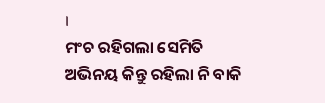।
ମଂଚ ରହିଗଲା ସେମିତି
ଅଭିନୟ କିନ୍ତୁ ରହିଲା ନି ବାକି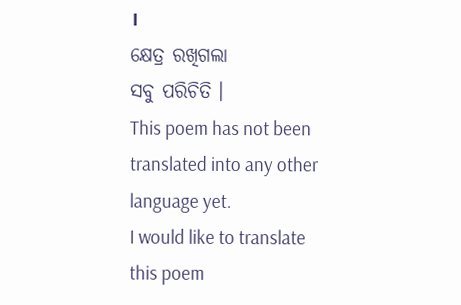।
କ୍ଷେତ୍ର ରଖିଗଲା
ସବୁ ପରିଚିତି ।
This poem has not been translated into any other language yet.
I would like to translate this poem